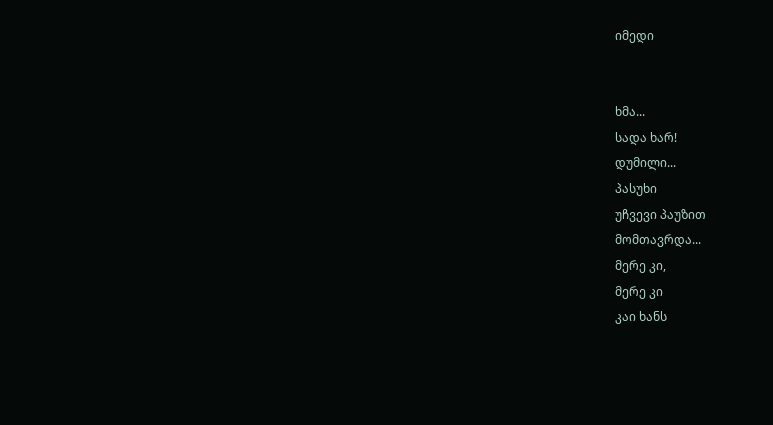იმედი


ხმა...
სადა ხარ!
დუმილი...
პასუხი
უჩვევი პაუზით
მომთავრდა...
მერე კი,
მერე კი
კაი ხანს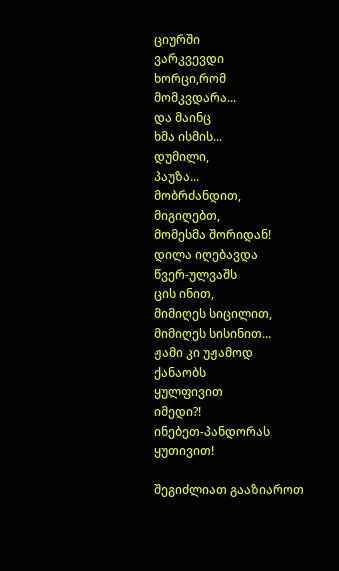ციურში
ვარკვევდი
ხორცი,რომ
მომკვდარა...
და მაინც
ხმა ისმის...
დუმილი,
პაუზა...
მობრძანდით,
მიგიღებთ,
მომესმა შორიდან!
დილა იღებავდა
წვერ-ულვაშს
ცის ინით,
მიმიღეს სიცილით,
მიმიღეს სისინით...
ჟამი კი უჟამოდ
ქანაობს
ყულფივით
იმედი?!
ინებეთ-პანდორას ყუთივით!

შეგიძლიათ გააზიაროთ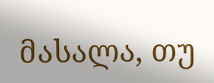მასალა, თუ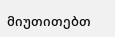მიუთითებთ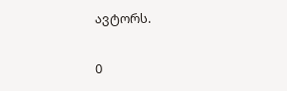ავტორს.

0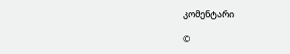კომენტარი

©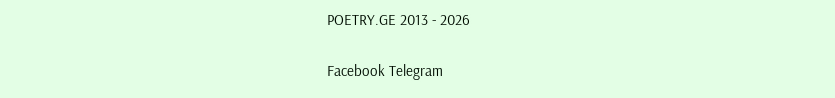POETRY.GE 2013 - 2026

Facebook Telegram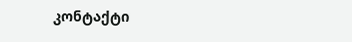კონტაქტი